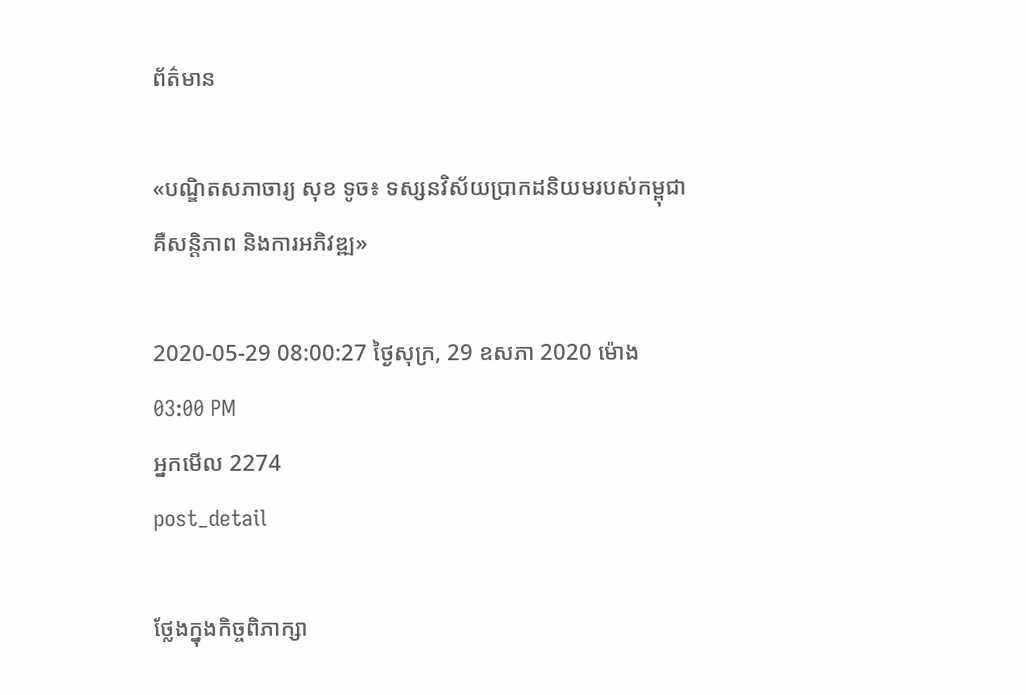ព័ត៌មាន

«បណ្ឌិតសភាចារ្យ សុខ ទូច៖ ទស្សនវិស័យប្រាកដនិយមរបស់កម្ពុជា គឺសន្តិភាព និងការអភិវឌ្ឍ»

2020-05-29 08:00:27 ថ្ងៃសុក្រ, 29 ឧសភា 2020 ម៉ោង 03:00 PM
អ្នកមើល 2274
post_detail

ថ្លែងក្នុងកិច្ចពិភាក្សា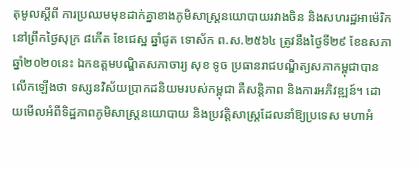តុមូលស្តីពី ការប្រឈមមុខដាក់គ្នាខាងភូមិសាស្ត្រនយោបាយរវាងចិន និងសហរដ្ឋអាម៉េរិក នៅព្រឹកថ្ងៃសុក្រ ៨កើត ខែជេស្ឋ ឆ្នាំជូត ទោស័ក ព.ស.២៥៦៤ ត្រូវនឹងថ្ងៃទី២៩ ខែឧសភា ឆ្នាំ២០២០នេះ ឯកឧត្តមបណ្ឌិតសភាចារ្យ សុខ ទូច ប្រធានរាជបណ្ឌិត្យសភាកម្ពុជាបានលើកឡើងថា ទស្សនវិស័យប្រាកដនិយមរបស់កម្ពុជា គឺសន្តិភាព និងការអភិវឌ្ឍន៍។ ដោយមើលអំពីទិដ្ឋភាពភូមិសាស្រ្តនយោបាយ និងប្រវត្តិសាស្រ្តដែលនាំឱ្យប្រទេស មហាអំ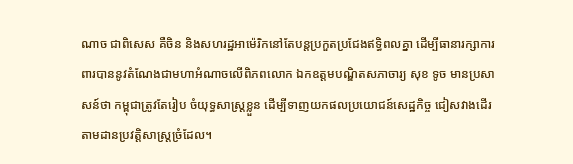ណាច ជាពិសេស គឺចិន និងសហរដ្ឋអាម៉េរិកនៅតែបន្តប្រកួតប្រជែងឥទ្ធិពលគ្នា ដើម្បីធានារក្សាការពារបាននូវតំណែងជាមហាអំណាចលើពិភពលោក ឯកឧត្តមបណ្ឌិតសភាចារ្យ សុខ ទូច មានប្រសាសន៍ថា កម្ពុជាត្រូវតែរៀប ចំយុទ្ធសាស្រ្តខ្លួន ដើម្បីទាញយកផលប្រយោជន៍សេដ្ឋកិច្ច ជៀសវាងដើរតាមដានប្រវត្តិសាស្រ្តច្រំដែល។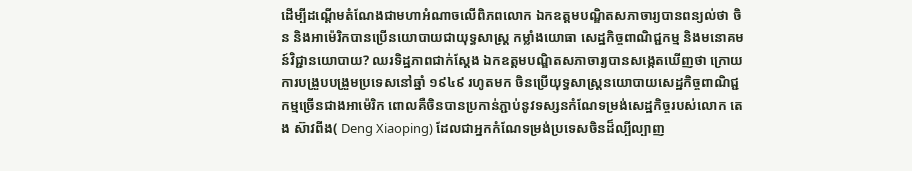ដើម្បីដណ្តើមតំណែងជាមហាអំណាចលើពិភពលោក ឯកឧត្តមបណ្ឌិតសភាចារ្យបានពន្យល់ថា ចិន និងអាម៉េរិកបានប្រើនយោបាយជាយុទ្ធសាស្ត្រ កម្លាំងយោធា សេដ្ឋកិច្ចពាណិជ្ជកម្ម និងមនោគមន៍វិជ្ជានយោបាយ? ឈរទិដ្ឋភាពជាក់ស្តែង ឯកឧត្តមបណ្ឌិតសភាចារ្យបានសង្កេតឃើញថា ក្រោយការបង្រួបបង្រួមប្រទេសនៅឆ្នាំ ១៩៤៩ រហូតមក ចិនប្រើយុទ្ធសាស្រ្តនយោបាយសេដ្ឋកិច្ចពាណិជ្ជកម្មច្រើនជាងអាម៉េរិក ពោលគឺចិនបានប្រកាន់ភ្ជាប់នូវទស្សនកំណែទម្រង់សេដ្ឋកិច្ចរបស់លោក តេង ស៊ាវពីង( Deng Xiaoping) ដែលជាអ្នកកំណែទម្រង់ប្រទេសចិនដ៏ល្បីល្បាញ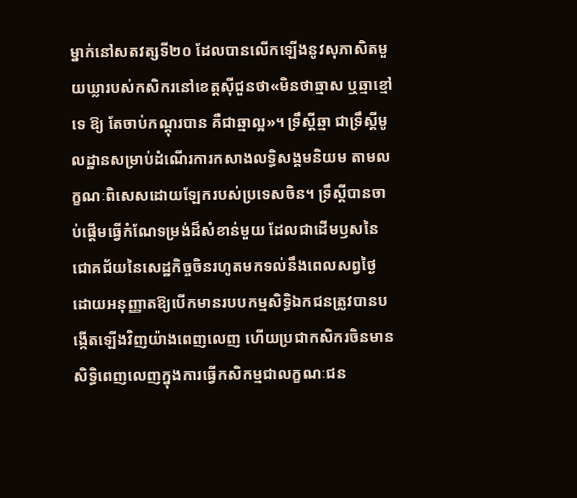ម្នាក់នៅសតវត្សទី២០ ដែលបានលើកឡើងនូវសុភាសិតមួយឃ្លារបស់កសិករនៅខេត្តស៊ីជួនថា«មិនថាឆ្មាស ឬឆ្មាខ្មៅទេ ឱ្យ តែចាប់កណ្តុរបាន គឺជាឆ្មាល្អ»។ ទ្រឹស្តីឆ្មា ជាទ្រឹស្តីមូលដ្ឋានសម្រាប់ដំណើរការកសាងលទ្ធិសង្គមនិយម តាមលក្ខណៈពិសេសដោយឡែករបស់ប្រទេសចិន។ ទ្រឹស្តីបានចាប់ផ្តើមធ្វើកំណែទម្រង់ដ៏សំខាន់មួយ ដែលជាដើមឫសនៃជោគជ័យនៃសេដ្ឋកិច្ចចិនរហូតមកទល់នឹងពេលសព្វថ្ងៃ ដោយអនុញ្ញាតឱ្យបើកមានរបបកម្មសិទ្ធិឯកជនត្រូវបានបង្កើតឡើងវិញយ៉ាងពេញលេញ ហើយប្រជាកសិករចិនមានសិទ្ធិពេញលេញក្នុងការធ្វើកសិកម្មជាលក្ខណៈជន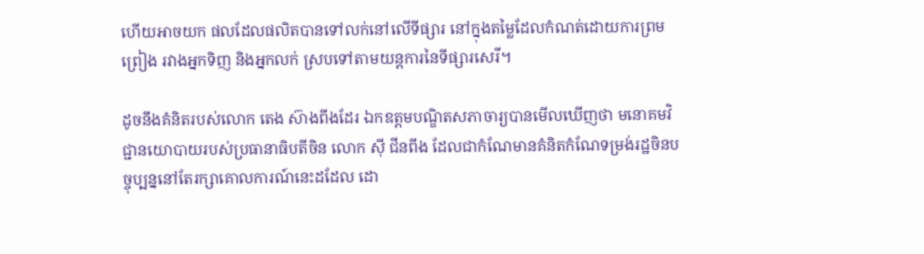ហើយអាចយក ផលដែលផលិតបានទៅលក់នៅលើទីផ្សារ នៅក្នុងតម្លៃដែលកំណត់ដោយការព្រមព្រៀង រវាងអ្នកទិញ និងអ្នកលក់ ស្របទៅតាមយន្តការនៃទីផ្សារសេរី។

ដូចនឹងគំនិតរបស់លោក តេង ស៊ាងពីងដែរ ឯកឧត្តមបណ្ឌិតសភាចារ្យបានមើលឃើញថា មនោគមវិជ្ជានយោបាយរបស់ប្រធានាធិបតីចិន លោក ស៊ី ជីនពីង ដែលជាកំណែមានគំនិតកំណែទម្រង់រដ្ឋចិនបច្ចុប្បន្ននៅតែរក្សាគោលការណ៍នេះដដែល ដោ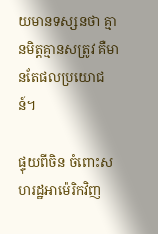យមានទស្សនថា គ្មានមិត្តគ្មានសត្រូវ គឺមានតែផលប្រយោជន៍។

ផ្ទុយពីចិន ចំពោះសហរដ្ឋអាម៉េរិកវិញ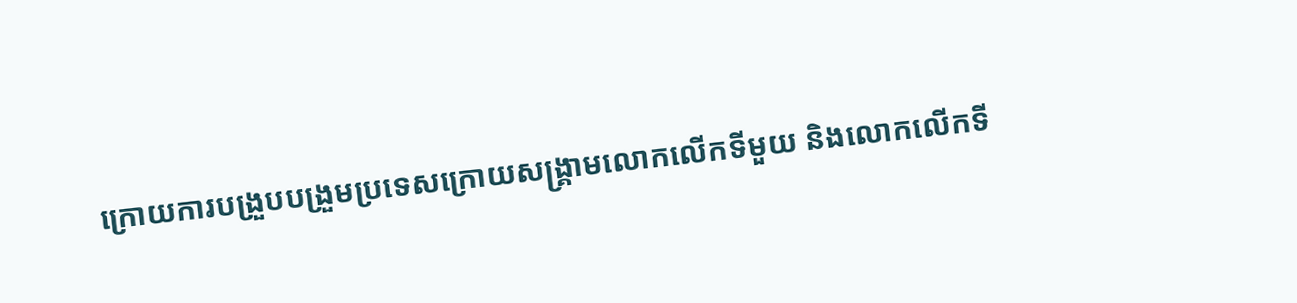ក្រោយការបង្រួបបង្រួមប្រទេសក្រោយសង្គ្រាមលោកលើកទីមួយ និងលោកលើកទី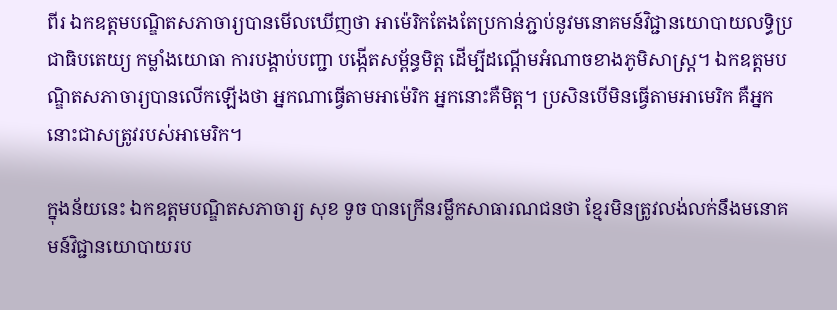ពីរ ឯកឧត្តមបណ្ឌិតសភាចារ្យបានមើលឃើញថា អាម៉េរិកតែងតែប្រកាន់ភ្ជាប់នូវមនោគមន៍វិជ្ជានយោបាយលទ្ធិប្រជាធិបតេយ្យ កម្លាំងយោធា ការបង្គាប់បញ្ជា បង្កើតសម្ព័ន្ធមិត្ត ដើម្បីដណ្តើមអំណាចខាងភូមិសាស្រ្ត។ ឯកឧត្តមបណ្ឌិតសភាចារ្យបានលើកឡើងថា អ្នកណាធ្វើតាមអាម៉េរិក អ្នកនោះគឺមិត្ត។ ប្រសិនបើមិនធ្វើតាមអាមេរិក គឺអ្នកនោះជាសត្រូវរបស់អាមេរិក។

ក្នុងន័យនេះ ឯកឧត្តមបណ្ឌិតសភាចារ្យ សុខ ទូច បានក្រើនរម្លឹកសាធារណជនថា ខ្មែរមិនត្រូវលង់លក់នឹងមនោគមន៍វិជ្ជានយោបាយរប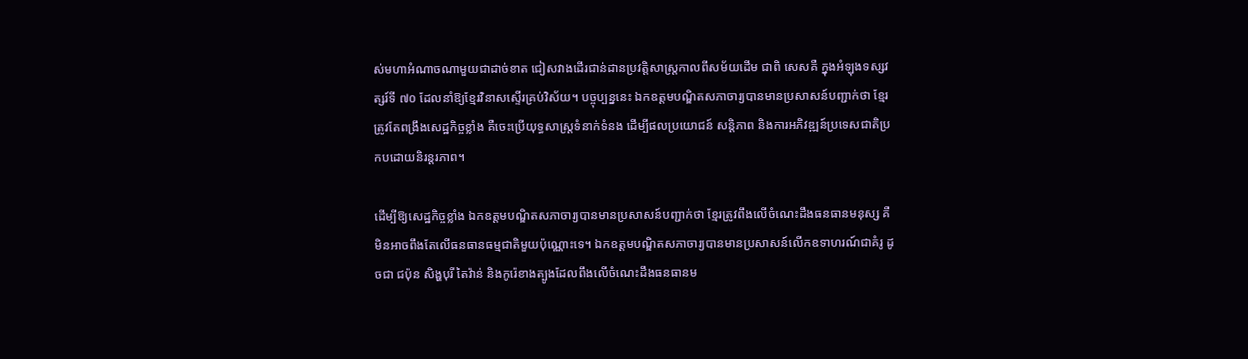ស់មហាអំណាចណាមួយជាដាច់ខាត ជៀសវាងដើរជាន់ដានប្រវត្តិសាស្រ្តកាលពីសម័យដើម ជាពិ សេសគឺ ក្នុងអំឡុងទស្សវត្សរ៍ទី ៧០ ដែលនាំឱ្យខ្មែរវិនាសស្ទើរគ្រប់វិស័យ។ បច្ចុប្បន្ននេះ ឯកឧត្តមបណ្ឌិតសភាចារ្យបានមានប្រសាសន៍បញ្ជាក់ថា ខ្មែរត្រូវតែពង្រឹងសេដ្ឋកិច្ចខ្លាំង គឺចេះប្រើយុទ្ធសាស្រ្តទំនាក់ទំនង ដើម្បីផលប្រយោជន៍ សន្តិភាព និងការអភិវឌ្ឍន៍ប្រទេសជាតិប្រកបដោយនិរន្តរភាព។

ដើម្បីឱ្យសេដ្ឋកិច្ចខ្លាំង ឯកឧត្តមបណ្ឌិតសភាចារ្យបានមានប្រសាសន៍បញ្ជាក់ថា ខ្មែរត្រូវពឹងលើចំណេះដឹងធនធានមនុស្ស គឺមិនអាចពឹងតែលើធនធានធម្មជាតិមួយប៉ុណ្ណោះទេ។ ឯកឧត្តមបណ្ឌិតសភាចារ្យបានមានប្រសាសន៍លើកឧទាហរណ៍ជាគំរូ ដូចជា ជប៉ុន សិង្ហបុរី តៃវ៉ាន់ និងកូរ៉េខាងត្បូងដែលពឹងលើចំណេះដឹងធនធានម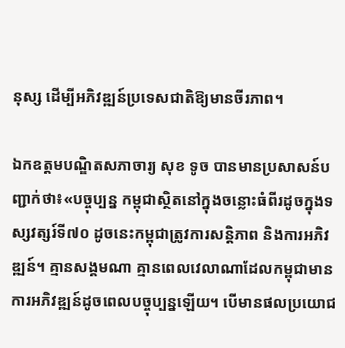នុស្ស ដើម្បីអភិវឌ្ឍន៍ប្រទេសជាតិឱ្យមានចីរភាព។

ឯកឧត្តមបណ្ឌិតសភាចារ្យ សុខ ទូច បានមានប្រសាសន៍បញ្ជាក់ថា៖«បច្ចុប្បន្ន កម្ពុជាស្ថិតនៅក្នុងចន្លោះធំពីរដូចក្នុងទស្សវត្សរ៍ទី៧០ ដូចនេះកម្ពុជាត្រូវការសន្តិភាព និងការអភិវឌ្ឍន៍។ គ្មានសង្គមណា គ្មានពេលវេលាណាដែលកម្ពុជាមានការអភិវឌ្ឍន៍ដូចពេលបច្ចុប្បន្នឡើយ។ បើមានផលប្រយោជ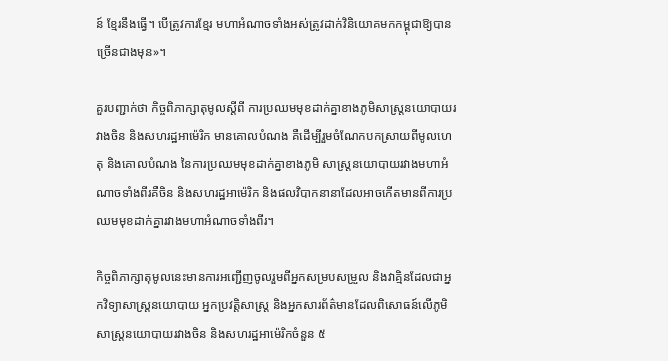ន៍ ខ្មែរនឹងធ្វើ។ បើត្រូវការខ្មែរ មហាអំណាចទាំងអស់ត្រូវដាក់វិនិយោគមកកម្ពុជាឱ្យបានច្រើនជាងមុន»។

គួរបញ្ជាក់ថា កិច្ចពិភាក្សាតុមូលស្តីពី ការប្រឈមមុខដាក់គ្នាខាងភូមិសាស្ត្រនយោបាយរវាងចិន និងសហរដ្ឋអាម៉េរិក មានគោលបំណង គឺដើម្បីរួមចំណែកបកស្រាយពីមូលហេតុ និងគោលបំណង នៃការប្រឈមមុខដាក់គ្នាខាងភូមិ សាស្ត្រនយោបាយរវាងមហាអំណាចទាំងពីរគឺចិន និងសហរដ្ឋអាម៉េរិក និងផលវិបាកនានាដែលអាចកើតមានពីការប្រឈមមុខដាក់គ្នារវាងមហាអំណាចទាំងពីរ។

កិច្ចពិភាក្សាតុមូលនេះមានការអញ្ជើញចូលរួមពីអ្នកសម្របសម្រួល និងវាគ្មិនដែលជាអ្នកវិទ្យាសាស្រ្តនយោបាយ អ្នកប្រវត្តិសាស្ត្រ និងអ្នកសារព័ត៌មានដែលពិសោធន៍លើភូមិសាស្ត្រនយោបាយរវាងចិន និងសហរដ្ឋអាម៉េរិកចំនួន ៥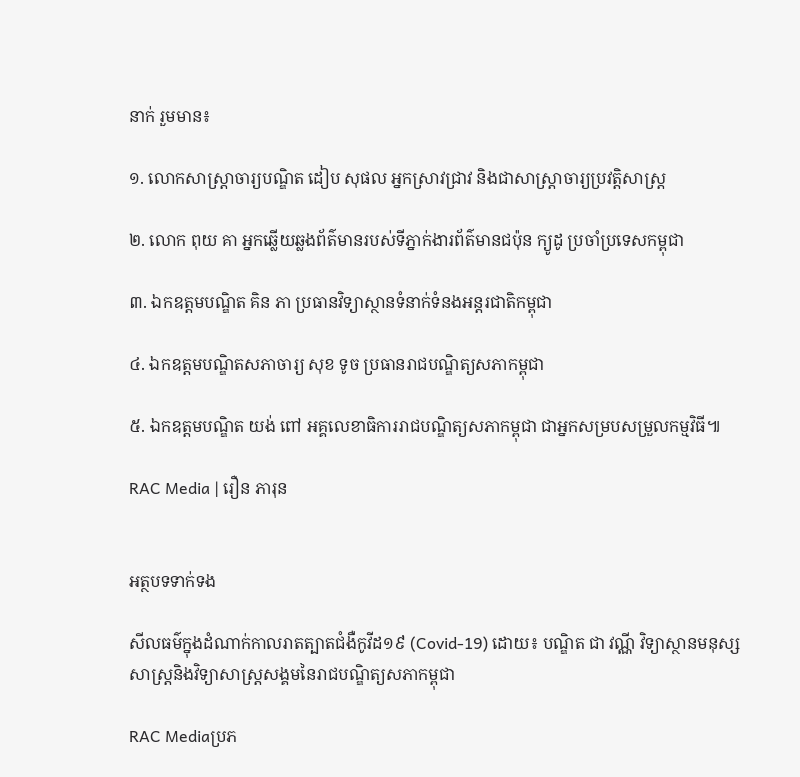នាក់ រួមមាន៖

១. លោកសាស្ត្រាចារ្យបណ្ឌិត ដៀប សុផល អ្នកស្រាវជ្រាវ និងជាសាស្ត្រាចារ្យប្រវត្តិសាស្ត្រ

២. លោក ពុយ គា អ្នកឆ្លើយឆ្លងព័ត៌មានរបស់ទីភ្នាក់ងារព័ត៌មានជប៉ុន ក្យូដូ ប្រចាំប្រទេសកម្ពុជា

៣. ឯកឧត្តមបណ្ឌិត គិន ភា ប្រធានវិទ្យាស្ថានទំនាក់ទំនងអន្តរជាតិកម្ពុជា

៤. ឯកឧត្តមបណ្ឌិតសភាចារ្យ សុខ ទូច ប្រធានរាជបណ្ឌិត្យសភាកម្ពុជា

៥. ឯកឧត្តមបណ្ឌិត យង់ ពៅ អគ្គលេខាធិការរាជបណ្ឌិត្យសភាកម្ពុជា ជាអ្នកសម្របសម្រួលកម្មវិធី៕

RAC Media | រឿន ភារុន


អត្ថបទទាក់ទង

សីលធម៌ក្នុងដំណាក់កាលរាតត្បាតជំងឺកូវីដ១៩ (Covid-19) ដោយ៖ បណ្ឌិត ជា វណ្ណី វិទ្យាស្ថានមនុស្សសាស្ត្រនិងវិទ្យាសាស្ត្រសង្គមនៃរាជបណ្ឌិត្យសភាកម្ពុជា

RAC Mediaប្រភ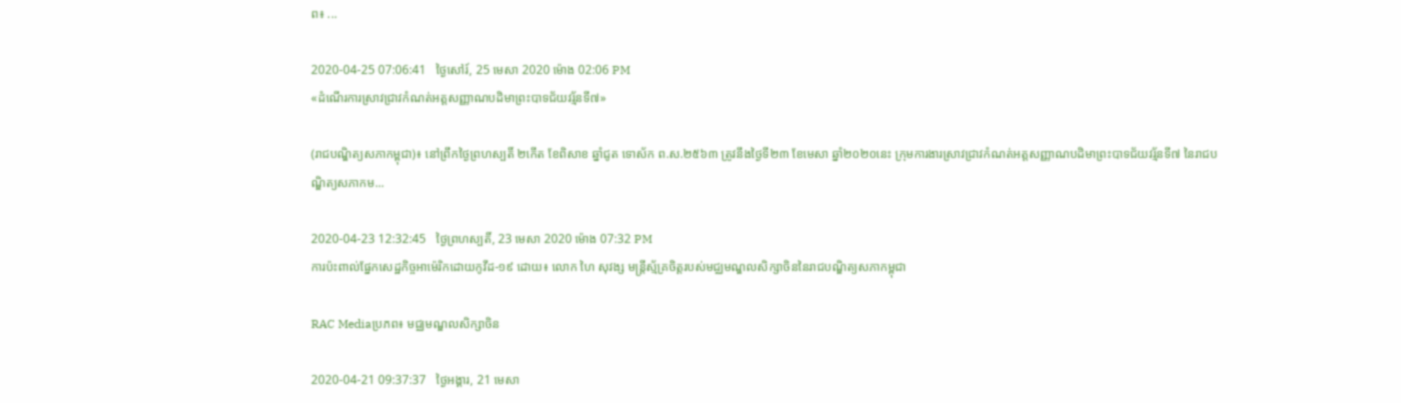ព៖ ...

2020-04-25 07:06:41   ថ្ងៃសៅរ៍, 25 មេសា 2020 ម៉ោង 02:06 PM
«ដំណើរការស្រាវជ្រាវកំណត់អត្តសញ្ញាណបដិមាព្រះបាទជ័យវរ្ម័នទី៧»

(រាជបណ្ឌិត្យសភាកម្ពុជា)៖ នៅព្រឹកថ្ងៃព្រហស្បតិ៍ ២កើត ខែពិសាខ ឆ្នាំជូត ទោស័ក ព.ស.២៥៦៣ ត្រូវនឹងថ្ងៃទី២៣ ខែមេសា ឆ្នាំ២០២០នេះ ក្រុមការងារស្រាវជ្រាវកំណត់អត្តសញ្ញាណបដិមាព្រះបាទជ័យវរ្ម័នទី៧ នៃរាជបណ្ឌិត្យសភាកម...

2020-04-23 12:32:45   ថ្ងៃព្រហស្បតិ៍, 23 មេសា 2020 ម៉ោង 07:32 PM
ការប៉ះពាល់ផ្នែកសេដ្ឋកិច្ចអាម៉េរិកដោយកូវីដ-១៩ ដោយ៖ លោក ហៃ សុវង្ស មន្ត្រីស្ម័គ្រចិត្តរបស់មជ្ឈមណ្ឌលសិក្សាចិននៃរាជបណ្ឌិត្យសភាកម្ពុជា

RAC Mediaប្រភព៖ មជ្ឈមណ្ឌលសិក្សាចិន

2020-04-21 09:37:37   ថ្ងៃអង្គារ, 21 មេសា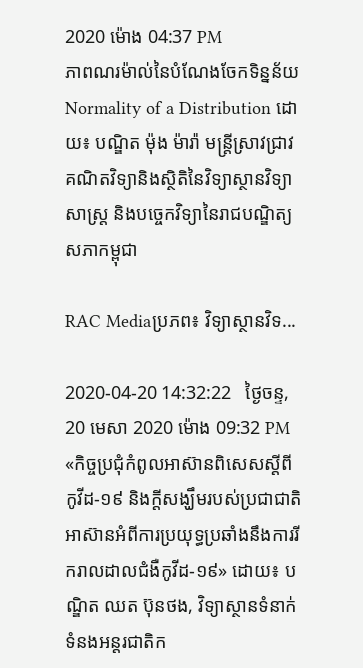2020 ម៉ោង 04:37 PM
ភាពណរម៉ាល់នៃបំណែងចែកទិន្នន័យ Normality of a Distribution ដោយ៖ បណ្ឌិត ម៉ុង ម៉ារ៉ា មន្ត្រីស្រាវជ្រាវគណិតវិទ្យានិងស្ថិតិនៃវិទ្យាស្ថានវិទ្យាសាស្ត្រ និងបច្ចេកវិទ្យានៃរាជបណ្ឌិត្យសភាកម្ពុជា

RAC Mediaប្រភព៖ វិទ្យាស្ថានវិទ...

2020-04-20 14:32:22   ថ្ងៃចន្ទ, 20 មេសា 2020 ម៉ោង 09:32 PM
«កិច្ចប្រជុំកំពូលអាស៊ានពិសេសស្ដីពីកូវីដ-១៩ និងក្ដីសង្ឃឹមរបស់ប្រជាជាតិអាស៊ានអំពីការប្រយុទ្ធប្រឆាំងនឹងការរីករាលដាលជំងឺកូវីដ-១៩» ដោយ៖ បណ្ឌិត ឈត ប៊ុនថង, វិទ្យាស្ថានទំនាក់ទំនងអន្តរជាតិក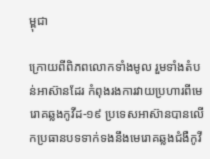ម្ពុជា

ក្រោយពីពិភពលោកទាំងមូល រួមទាំងតំបន់អាស៊ានដែរ កំពុងរងការវាយប្រហារពីមេរោគឆ្លងកូវីដ-១៩ ប្រទេសអាស៊ានបានលើកប្រធានបទទាក់ទងនឹងមេរោគឆ្លងជំងឺកូវី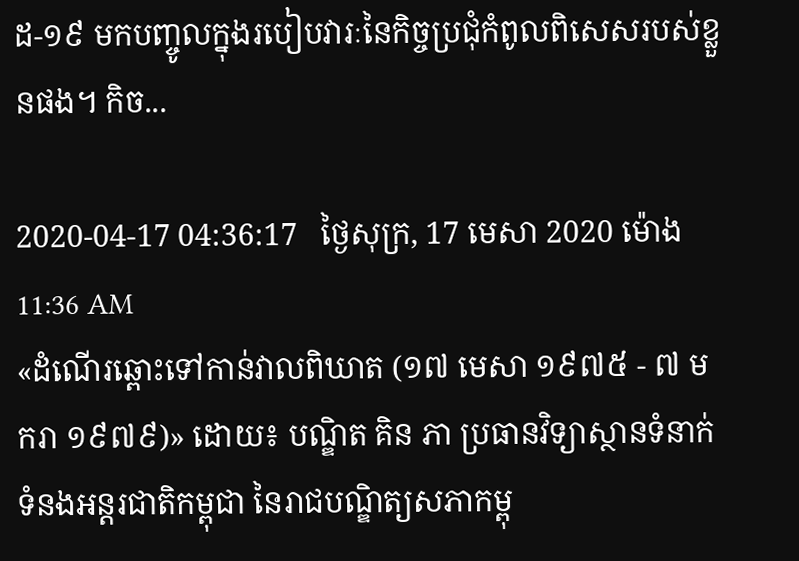ដ-១៩ មកបញ្ចូលក្នុងរបៀបវារៈនៃកិច្ចប្រជុំកំពូលពិសេសរបស់ខ្លួនផង។ កិច...

2020-04-17 04:36:17   ថ្ងៃសុក្រ, 17 មេសា 2020 ម៉ោង 11:36 AM
«ដំណើរឆ្ពោះទៅកាន់វាលពិឃាត (១៧ មេសា ១៩៧៥ - ៧ មករា ១៩៧៩)» ដោយ៖ បណ្ឌិត គិន ភា ប្រធានវិទ្យាស្ថានទំនាក់ទំនងអន្តរជាតិកម្ពុជា នៃរាជបណ្ឌិត្យសភាកម្ពុ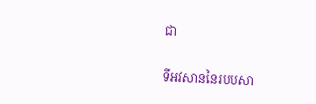ជា

ទីអវសាននៃរបបសា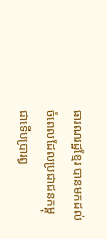ធារណរដ្ឋខ្មែរ បានមកដល់ចំពេលដែលប្រជាជនកម្ពុជាទើបប្រារឰ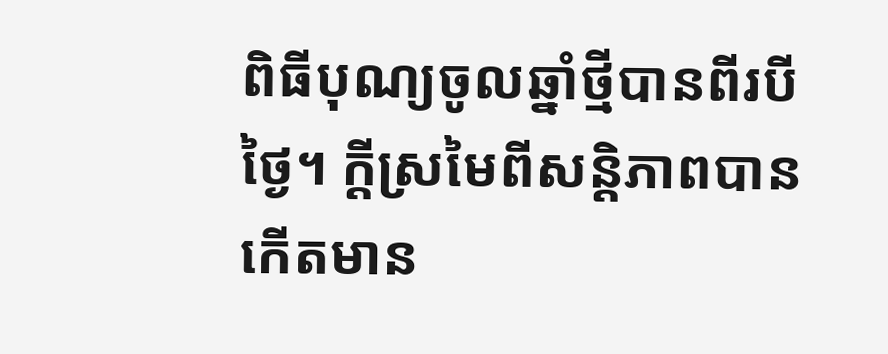ពិធីបុណ្យចូលឆ្នាំថ្មីបានពីរបីថ្ងៃ។ ក្តីស្រមៃពីសន្តិភាពបានកើតមាន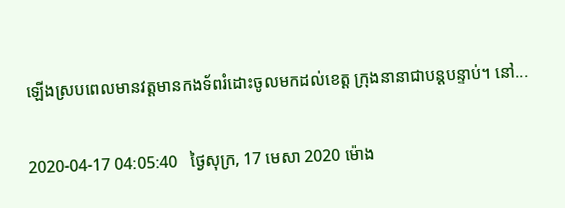ឡើងស្របពេលមានវត្តមានកងទ័ពរំដោះចូលមកដល់ខេត្ត ក្រុងនានាជាបន្តបន្ទាប់។ នៅ...

2020-04-17 04:05:40   ថ្ងៃសុក្រ, 17 មេសា 2020 ម៉ោង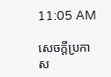11:05 AM

សេចក្តីប្រកាស